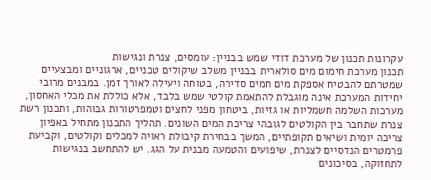עקרונות תכנון של מערכת דודי שמש בבניין: עומסים, צנרת ונגישות
תכנון מערכת חימום מים סולארית בבניין משלב שיקולים טכניים, ארגוניים ומבצעיים שמטרתם להבטיח אספקת מים חמים סדירה, בטוחה ויעילה לאורך זמן. במבנים מרובי יחידות המערכת אינה מוגבלת להתאמת קולטי שמש בלבד, אלא כוללת את מכלי האחסון, מערכות השלמה חשמליות או גזיות, ביטחון מפני לחצים וטמפרטורות גבוהות, ותכנון רשת צנרת שתחבר בין הקולטים לגובהי צריכת המים השונים. תהליך התכנון מתחיל באפיון צריכה יומית ושיאים תקופתיים, המשך בבחירת קיבולת ראויה למכלים וקולטים, וקביעת פרמטרים הנדסיים לצנרת, שיפועים והטמעה מבנית על הגג. יש להתחשב בנגישות לתחזוקה, בסיכונים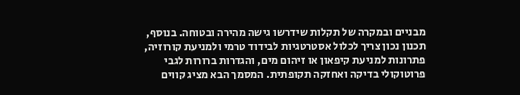מבניים ובמקרה של תקלות שידרשו גישה מהירה ובטוחה. בנוסף, תכנון נכון צריך לכלול אסטרטגיות לבידוד טרמי ולמניעת קורוזיה, פתרונות למניעת קיפאון או זיהום מים, והגדרות ברורות לגבי פרוטוקולי בדיקה ואחזקה תקופתית. המסמך הבא מציג קווים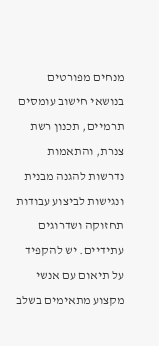מנחים מפורטים בנושאי חישוב עומסים תרמיים, תכנון רשת צנרת, והתאמות נדרשות להגנה מבנית ונגישות לביצוע עבודות תחזוקה ושדרוגים עתידיים. יש להקפיד על תיאום עם אנשי מקצוע מתאימים בשלב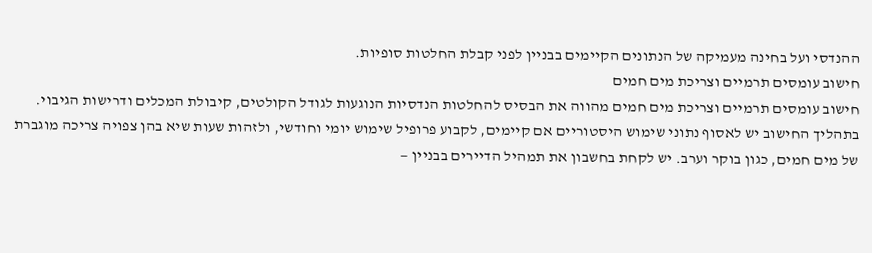ההנדסי ועל בחינה מעמיקה של הנתונים הקיימים בבניין לפני קבלת החלטות סופיות.
חישוב עומסים תרמיים וצריכת מים חמים
חישוב עומסים תרמיים וצריכת מים חמים מהווה את הבסיס להחלטות הנדסיות הנוגעות לגודל הקולטים, קיבולת המכלים ודרישות הגיבוי. בתהליך החישוב יש לאסוף נתוני שימוש היסטוריים אם קיימים, לקבוע פרופיל שימוש יומי וחודשי, ולזהות שעות שיא בהן צפויה צריכה מוגברת של מים חמים, כגון בוקר וערב. יש לקחת בחשבון את תמהיל הדיירים בבניין —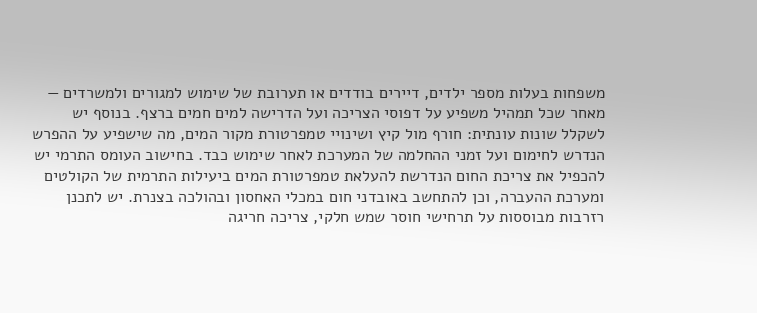משפחות בעלות מספר ילדים, דיירים בודדים או תערובת של שימוש למגורים ולמשרדים — מאחר שכל תמהיל משפיע על דפוסי הצריכה ועל הדרישה למים חמים ברצף. בנוסף יש לשקלל שונות עונתית: חורף מול קיץ ושינויי טמפרטורת מקור המים, מה שישפיע על ההפרש הנדרש לחימום ועל זמני ההחלמה של המערכת לאחר שימוש כבד. בחישוב העומס התרמי יש להכפיל את צריכת החום הנדרשת להעלאת טמפרטורת המים ביעילות התרמית של הקולטים ומערכת ההעברה, וכן להתחשב באובדני חום במכלי האחסון ובהולכה בצנרת. יש לתכנן רזרבות מבוססות על תרחישי חוסר שמש חלקי, צריכה חריגה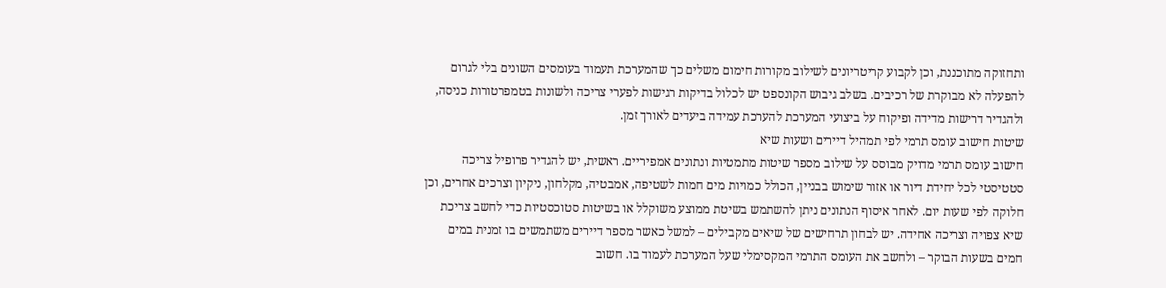ותחזוקה מתוכננת, וכן לקבוע קריטריונים לשילוב מקורות חימום משלים כך שהמערכת תעמוד בעומסים השונים בלי לגרום להפעלה לא מבוקרת של רכיבים. בשלב גיבוש הקונספט יש לכלול בדיקות רגישות לפערי צריכה ולשונות בטמפרטורות כניסה, ולהגדיר דרישות מדידה ופיקוח על ביצועי המערכת להערכת עמידה ביעדים לאורך זמן.
שיטות חישוב עומס תרמי לפי תמהיל דיירים ושעות שיא
חישוב עומס תרמי מדויק מבוסס על שילוב מספר שיטות מתמטיות ונתונים אמפיריים. ראשית, יש להגדיר פרופיל צריכה סטטיסטי לכל יחידת דיור או אזור שימוש בבניין, הכולל כמויות מים חמות לשטיפה, אמבטיה, מקלחון, ניקיון וצרכים אחרים, וכן חלוקה לפי שעות יום. לאחר איסוף הנתונים ניתן להשתמש בשיטת ממוצע משוקלל או בשיטות סטוכסטיות כדי לחשב צריכת שיא צפויה וצריכה אחידה. יש לבחון תרחישים של שיאים מקבילים – למשל כאשר מספר דיירים משתמשים בו זמנית במים חמים בשעות הבוקר – ולחשב את העומס התרמי המקסימלי שעל המערכת לעמוד בו. חשוב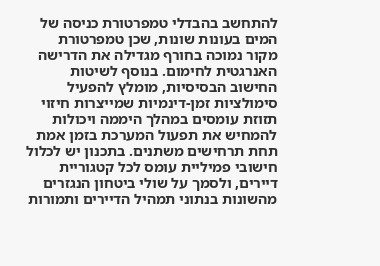להתחשב בהבדלי טמפרטורת כניסה של המים בעונות שונות, שכן טמפרטורת מקור נמוכה בחורף מגדילה את הדרישה האנרגטית לחימום. בנוסף לשיטות החישוב הבסיסיות, מומלץ להפעיל סימולציות זמן-דינמיות שמייצרות חיזוי תזוזת עומסים במהלך היממה ויכולות להמחיש את תפעול המערכת בזמן אמת תחת תרחישים משתנים. בתכנון יש לכלול חישובי פמיליית עומס לכל קטגוריית דיירים, ולסמך על שולי ביטחון הנגזרים מהשונות בנתוני תמהיל הדיירים ותמורות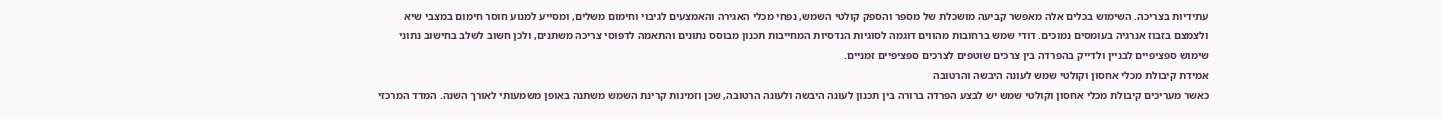עתידיות בצריכה. השימוש בכלים אלה מאפשר קביעה מושכלת של מספר והספק קולטי השמש, נפחי מכלי האגירה והאמצעים לגיבוי וחימום משלים, ומסייע למנוע חוסר חימום במצבי שיא ולצמצם בזבוז אנרגיה בעומסים נמוכים. דודי שמש ברחובות מהווים דוגמה לסוגיות הנדסיות המחייבות תכנון מבוסס נתונים והתאמה לדפוסי צריכה משתנים, ולכן חשוב לשלב בחישוב נתוני שימוש ספציפיים לבניין ולדייק בהפרדה בין צרכים שוטפים לצרכים ספציפיים זמניים.
אמידת קיבולת מכלי אחסון וקולטי שמש לעונה היבשה והרטובה
כאשר מעריכים קיבולת מכלי אחסון וקולטי שמש יש לבצע הפרדה ברורה בין תכנון לעונה היבשה ולעונה הרטובה, שכן וזמינות קרינת השמש משתנה באופן משמעותי לאורך השנה. המדד המרכזי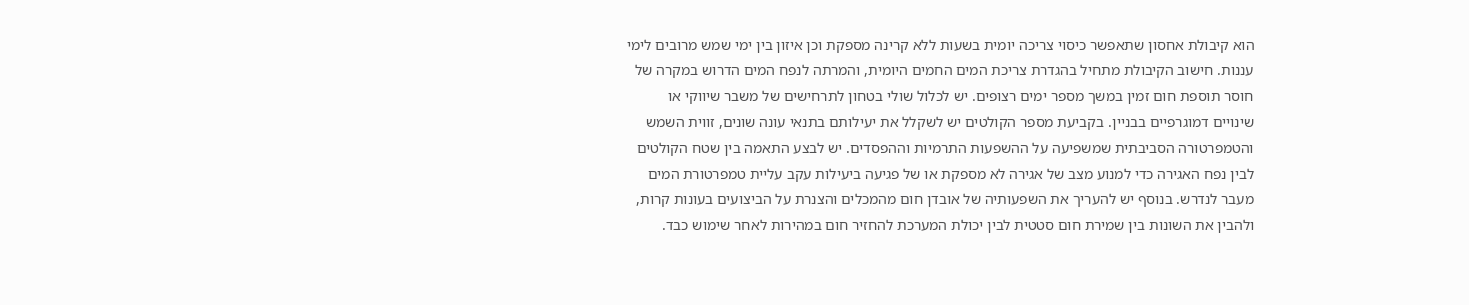הוא קיבולת אחסון שתאפשר כיסוי צריכה יומית בשעות ללא קרינה מספקת וכן איזון בין ימי שמש מרובים לימי עננות. חישוב הקיבולת מתחיל בהגדרת צריכת המים החמים היומית, והמרתה לנפח המים הדרוש במקרה של חוסר תוספת חום זמין במשך מספר ימים רצופים. יש לכלול שולי בטחון לתרחישים של משבר שיווקי או שינויים דמוגרפיים בבניין. בקביעת מספר הקולטים יש לשקלל את יעילותם בתנאי עונה שונים, זווית השמש והטמפרטורה הסביבתית שמשפיעה על ההשפעות התרמיות וההפסדים. יש לבצע התאמה בין שטח הקולטים לבין נפח האגירה כדי למנוע מצב של אגירה לא מספקת או של פגיעה ביעילות עקב עליית טמפרטורת המים מעבר לנדרש. בנוסף יש להעריך את השפעותיה של אובדן חום מהמכלים והצנרת על הביצועים בעונות קרות, ולהבין את השונות בין שמירת חום סטטית לבין יכולת המערכת להחזיר חום במהירות לאחר שימוש כבד.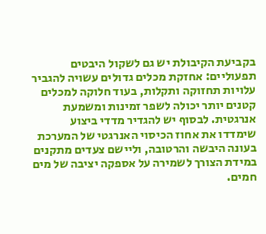בקביעת הקיבולת יש גם לשקול היבטים תפעוליים: אחזקת מכלים גדולים עשויה להגביר עלויות תחזוקה ותקלות, בעוד חלוקה למכלים קטנים יותר יכולה לשפר זמינות ומשמעת אנרגטית. לבסוף יש להגדיר מדדי ביצוע שימדדו את אחוז הכיסוי האנרגטי של המערכת בעונה היבשה והרטובה, וליישם צעדים מתקנים במידת הצורך לשמירה על אספקה יציבה של מים חמים.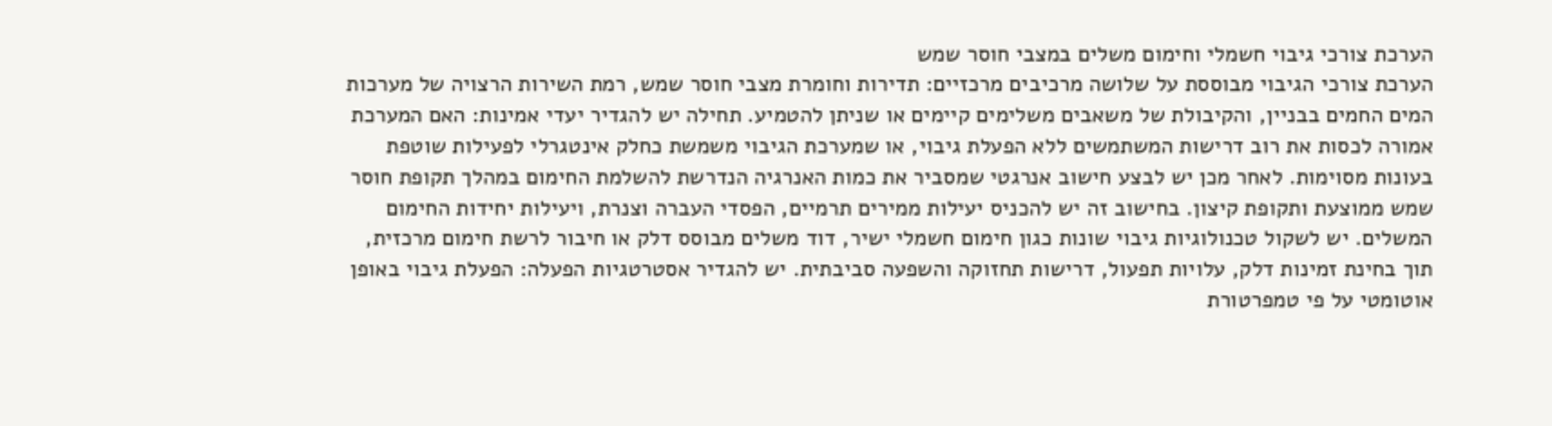הערכת צורכי גיבוי חשמלי וחימום משלים במצבי חוסר שמש
הערכת צורכי הגיבוי מבוססת על שלושה מרכיבים מרכזיים: תדירות וחומרת מצבי חוסר שמש, רמת השירות הרצויה של מערכות המים החמים בבניין, והקיבולת של משאבים משלימים קיימים או שניתן להטמיע. תחילה יש להגדיר יעדי אמינות: האם המערכת אמורה לכסות את רוב דרישות המשתמשים ללא הפעלת גיבוי, או שמערכת הגיבוי משמשת כחלק אינטגרלי לפעילות שוטפת בעונות מסוימות. לאחר מכן יש לבצע חישוב אנרגטי שמסביר את כמות האנרגיה הנדרשת להשלמת החימום במהלך תקופת חוסר שמש ממוצעת ותקופת קיצון. בחישוב זה יש להכניס יעילות ממירים תרמיים, הפסדי העברה וצנרת, ויעילות יחידות החימום המשלים. יש לשקול טכנולוגיות גיבוי שונות כגון חימום חשמלי ישיר, דוד משלים מבוסס דלק או חיבור לרשת חימום מרכזית, תוך בחינת זמינות דלק, עלויות תפעול, דרישות תחזוקה והשפעה סביבתית. יש להגדיר אסטרטגיות הפעלה: הפעלת גיבוי באופן אוטומטי על פי טמפרטורת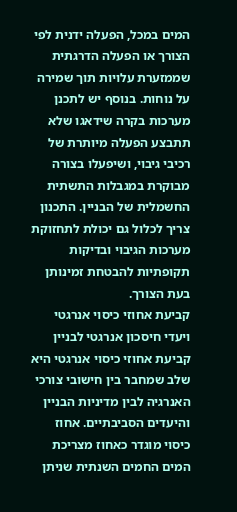המים במכל, הפעלה ידנית לפי הצורך או הפעלה הדרגתית שממזערת עלויות תוך שמירה על נוחות. בנוסף יש לתכנן מערכות בקרה שידאגו שלא תתבצע הפעלה מיותרת של רכיבי גיבוי, ושיפעלו בצורה מבוקרת במגבלות התשתית החשמלית של הבניין. התכנון צריך לכלול גם יכולת לתחזוקת מערכות הגיבוי ובדיקות תקופתיות להבטחת זמינותן בעת הצורך.
קביעת אחוזי כיסוי אנרגטי ויעדי חיסכון אנרגטי לבניין
קביעת אחוזי כיסוי אנרגטי היא שלב שמחבר בין חישובי צורכי האנרגיה לבין מדיניות הבניין והיעדים הסביבתיים. אחוז כיסוי מוגדר כאחוז מצריכת המים החמים השנתית שניתן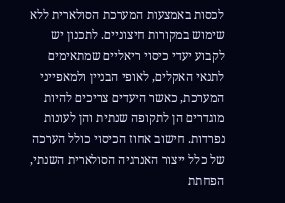לכסות באמצעות המערכת הסולארית ללא שימוש במקורות חיצוניים. לתכנון יש לקבוע יעדי כיסוי ריאליים שמתאימים לתנאי האקלים, לאופי הבניין ולמאפייני המערכת, כאשר היעדים צריכים להיות מוגדרים הן לתקופה שנתית והן לעונות נפרדות. חישוב אחוז הכיסוי כולל הערכה של כלל ייצור האנרגיה הסולארית השנתי, הפחתת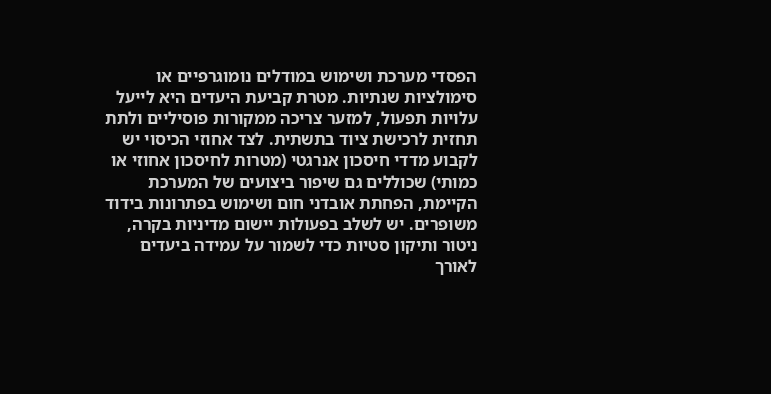הפסדי מערכת ושימוש במודלים נומוגרפיים או סימולציות שנתיות. מטרת קביעת היעדים היא לייעל עלויות תפעול, למזער צריכה ממקורות פוסיליים ולתת תחזית לרכישת ציוד בתשתית. לצד אחוזי הכיסוי יש לקבוע מדדי חיסכון אנרגטי (מטרות לחיסכון אחוזי או כמותי) שכוללים גם שיפור ביצועים של המערכת הקיימת, הפחתת אובדני חום ושימוש בפתרונות בידוד משופרים. יש לשלב בפעולות יישום מדיניות בקרה, ניטור ותיקון סטיות כדי לשמור על עמידה ביעדים לאורך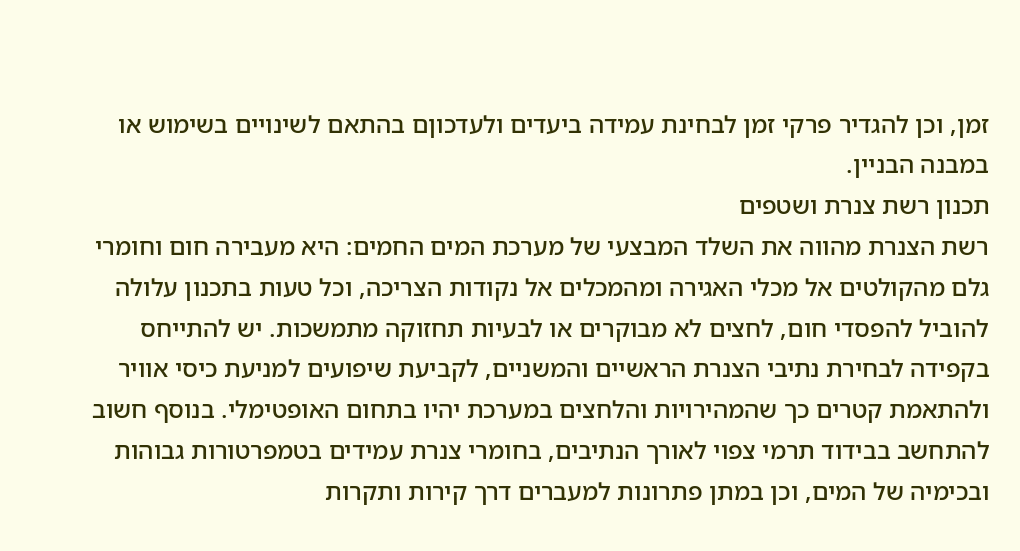זמן, וכן להגדיר פרקי זמן לבחינת עמידה ביעדים ולעדכוןם בהתאם לשינויים בשימוש או במבנה הבניין.
תכנון רשת צנרת ושטפים
רשת הצנרת מהווה את השלד המבצעי של מערכת המים החמים: היא מעבירה חום וחומרי גלם מהקולטים אל מכלי האגירה ומהמכלים אל נקודות הצריכה, וכל טעות בתכנון עלולה להוביל להפסדי חום, לחצים לא מבוקרים או לבעיות תחזוקה מתמשכות. יש להתייחס בקפידה לבחירת נתיבי הצנרת הראשיים והמשניים, לקביעת שיפועים למניעת כיסי אוויר ולהתאמת קטרים כך שהמהירויות והלחצים במערכת יהיו בתחום האופטימלי. בנוסף חשוב להתחשב בבידוד תרמי צפוי לאורך הנתיבים, בחומרי צנרת עמידים בטמפרטורות גבוהות ובכימיה של המים, וכן במתן פתרונות למעברים דרך קירות ותקרות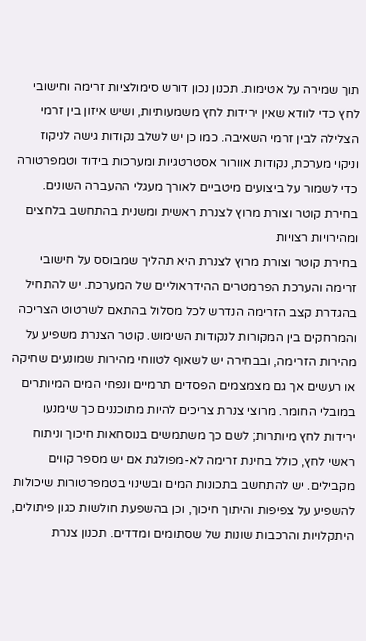תוך שמירה על אטימות. תכנון נכון דורש סימולציות זרימה וחישובי לחץ כדי לוודא שאין ירידות לחץ משמעותיות, ושיש איזון בין זרמי הצלילה לבין זרמי השאיבה. כמו כן יש לשלב נקודות גישה לניקוז וניקוי מערכת, נקודות אוורור אסטרטגיות ומערכות בידוד וטמפרטורה כדי לשמור על ביצועים מיטביים לאורך מעגלי ההעברה השונים.
בחירת קוטר וצורת מרוץ לצנרת ראשית ומשנית בהתחשב בלחצים ומהירויות רצויות
בחירת קוטר וצורת מרוץ לצנרת היא תהליך שמבוסס על חישובי זרימה והערכת הפרמטרים ההידראוליים של המערכת. יש להתחיל בהגדרת קצב הזרימה הנדרש לכל מסלול בהתאם לשרטוט הצריכה והמרחקים בין המקורות לנקודות השימוש. קוטר הצנרת משפיע על מהירות הזרימה, ובבחירה יש לשאוף לטווחי מהירות שמונעים שחיקה או רעשים אך גם מצמצמים הפסדים תרמיים ונפחי המים המיותרים במובלי החומר. מרוצי צנרת צריכים להיות מתוכננים כך שימנעו ירידות לחץ מיותרות; לשם כך משתמשים בנוסחאות חיכוך וניתוח ראשי לחץ, כולל בחינת זרימה לא-מפולגת אם יש מספר קווים מקבילים. יש להתחשב בתכונות המים ובשינוי בטמפרטורות שיכולות להשפיע על צפיפות והיתוך חיכוך, וכן בהשפעת חולשות כגון פיתולים, היתקלויות והרכבות שונות של שסתומים ומדדים. תכנון צנרת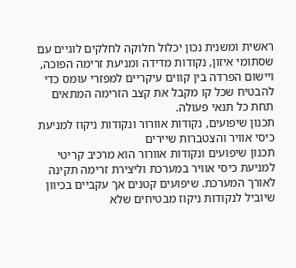ראשית ומשנית נכון יכלול חלוקה לחלקים לוגיים עם שסתומי איזון, נקודות מדידה ומניעת זרימה הפוכה, ויישום הפרדה בין קווים עיקריים למפזרי עומס כדי להבטיח שכל קו מקבל את קצב הזרימה המתאים תחת כל תנאי פעולה.
תכנון שיפועים, נקודות אוורור ונקודות ניקוז למניעת כיסי אוויר והצטברות שיירים
תכנון שיפועים ונקודות אוורור הוא מרכיב קריטי למניעת כיסי אוויר במערכת וליצירת זרימה תקינה לאורך המערכת. שיפועים קטנים אך עקביים בכיוון שיוביל לנקודות ניקוז מבטיחים שלא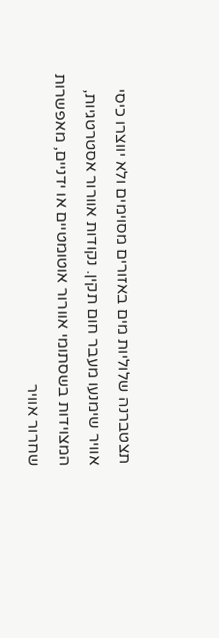תצטברנה שלוליות מים באזורים מסוימים ולא יווצרו כיסי אוויר שימנעו מעבר חום תקין. נקודות אוורור אסטרטגיות, המצוידות בשסתומי אוורור אוטומטיים או ידניים, מאפשרות שחרור אוויר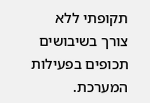תקופתי ללא צורך בשיבושים תכופים בפעילות המערכת.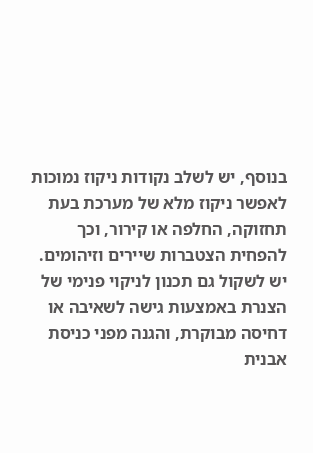בנוסף, יש לשלב נקודות ניקוז נמוכות לאפשר ניקוז מלא של מערכת בעת תחזוקה, החלפה או קירור, וכך להפחית הצטברות שיירים וזיהומים. יש לשקול גם תכנון לניקוי פנימי של הצנרת באמצעות גישה לשאיבה או דחיסה מבוקרת, והגנה מפני כניסת אבנית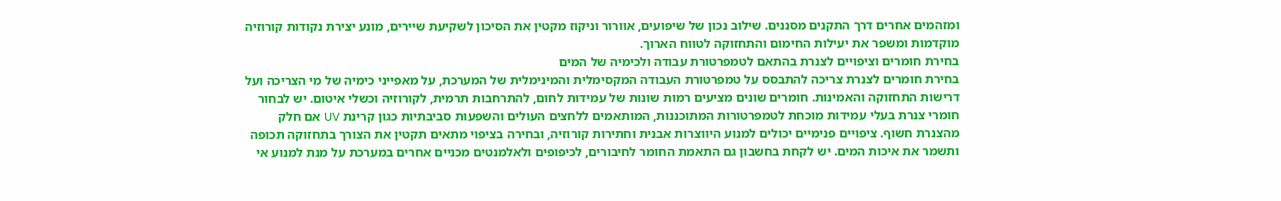ומזהמים אחרים דרך התקנים מסננים. שילוב נכון של שיפועים, אוורור וניקוז מקטין את הסיכון לשקיעת שיירים, מונע יצירת נקודות קורוזיה מוקדמות ומשפר את יעילות החימום והתחזוקה לטווח הארוך.
בחירת חומרים וציפויים לצנרת בהתאם לטמפרטורת עבודה ולכימיה של המים
בחירת חומרים לצנרת צריכה להתבסס על טמפרטורת העבודה המקסימלית והמינימלית של המערכת, על מאפייני כימיה של מי הצריכה ועל דרישות התחזוקה והאמינות. חומרים שונים מציעים רמות שונות של עמידות לחום, להתרחבות תרמית, לקורוזיה וכשלי איטום. יש לבחור חומרי צנרת בעלי עמידות מוכחת לטמפרטורות המתוכננות, המותאמים ללחצים העולים והשפעות סביבתיות כגון קרינת UV אם חלק מהצנרת חשוף. ציפויים פנימיים יכולים למנוע היווצרות אבנית וחתירות קורוזיה, ובחירה בציפוי מתאים תקטין את הצורך בתחזוקה תכופה ותשמר את איכות המים. יש לקחת בחשבון גם התאמת החומר לחיבורים, לכיפופים ולאלמנטים מכניים אחרים במערכת על מנת למנוע אי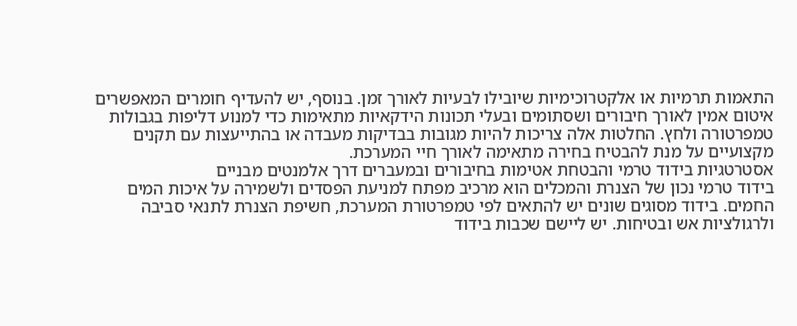התאמות תרמיות או אלקטרוכימיות שיובילו לבעיות לאורך זמן. בנוסף, יש להעדיף חומרים המאפשרים איטום אמין לאורך חיבורים ושסתומים ובעלי תכונות הידקאיות מתאימות כדי למנוע דליפות בגבולות טמפרטורה ולחץ. החלטות אלה צריכות להיות מגובות בבדיקות מעבדה או בהתייעצות עם תקנים מקצועיים על מנת להבטיח בחירה מתאימה לאורך חיי המערכת.
אסטרטגיות בידוד טרמי והבטחת אטימות בחיבורים ובמעברים דרך אלמנטים מבניים
בידוד טרמי נכון של הצנרת והמכלים הוא מרכיב מפתח למניעת הפסדים ולשמירה על איכות המים החמים. בידוד מסוגים שונים יש להתאים לפי טמפרטורת המערכת, חשיפת הצנרת לתנאי סביבה ולרגולציות אש ובטיחות. יש ליישם שכבות בידוד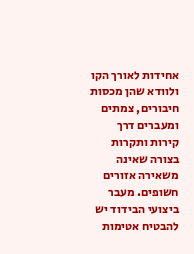אחידות לאורך הקו ולוודא שהן מכסות חיבורים, צמתים ומעברים דרך קירות ותקרות בצורה שאינה משאירה אזורים חשופים. מעבר ביצועי הבידוד יש להבטיח אטימות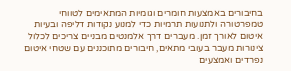בחיבורים באמצעות חומרים וגומיות המתאימים לטווחי טמפרטורה ולתנועות תרמיות כדי למנוע נקודות דליפה ובעיות איטום לאורך זמן. מעברים דרך אלמנטים מבניים צריכים לכלול צינורות מעבר בעובי מתאים, חיבורים מתוכננים עם שטחי איטום נפרדים ואמצעים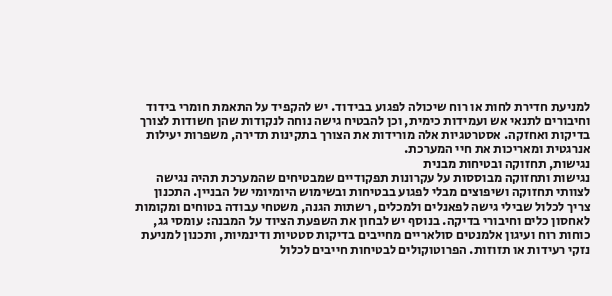למניעת חדירת לחות או רוח שיכולה לפגוע בבידוד. יש להקפיד על התאמת חומרי בידוד וחיבורים לתנאי אש ועמידות כימית, וכן להבטיח גישה נוחה לנקודות שהן חשודות לצורך בדיקות ואחזקה. אסטרטגיות אלה מורידות את הצורך בתקינות תדירה, משפרות יעילות אנרגטית ומאריכות את חיי המערכת.
נגישות, תחזוקה ובטיחות מבנית
נגישות ותחזוקה מבוססות על עקרונות תפקודיים שמבטיחים שהמערכת תהיה נגישה לצוותי תחזוקה ושיפוצים מבלי לפגוע בבטיחות ובשימוש היומיומי של הבניין. התכנון צריך לכלול שבילי גישה לפאנלים ולמכלים, רשתות הגנה, משטחי עבודה בטוחים ומקומות לאחסון כלים וחיבורי בדיקה. בנוסף יש לבחון את השפעת הציוד על המבנה: עומסי גג, כוחות רוח ועיגון אלמנטים סולאריים מחייבים בדיקות סטטיות ודינמיות, ותכנון למניעת נזקי רעידות או תזוזות. הפרוטוקולים לבטיחות חייבים לכלול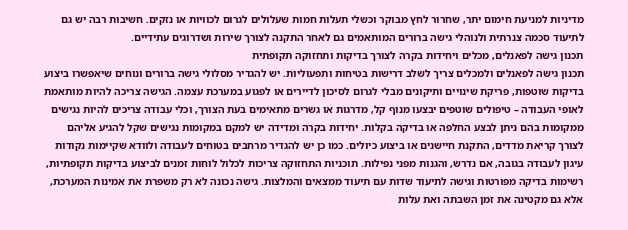מדיניות למניעת חימום יתר, שחרור לחץ מבוקר וכשלי תעלות חמות שעלולים לגרום לכוויות או נזקים. חשיבות רבה יש גם לתיעוד סכמה צנרתית ולנוהלי גישה ברורים המותאמים גם לאחר התקנה לצורך שירות ושדרוגים עתידיים.
תכנון גישה לפאנלים, מכלים ויחידות בקרה לצורך בדיקות ותחזוקה תקופתית
תכנון גישה לפאנלים ולמכלים צריך לשלב דרישות בטיחות ותפעוליות. יש להגדיר מסלולי גישה ברורים ונוחים שיאפשרו ביצוע בדיקות שוטפות, פריקת שינויים ותיקונים מבלי לגרום לסיכון לדיירים או לפגוע במערכת עצמה. הגישה צריכה להיות מותאמת לאופי העבודה – טיפולים שוטפים יבצעו מנוף קל, מדרגות או גשרים מתאימים בעת הצורך, וכלי עבודה צריכים להיות נגישים ממקומות בהם ניתן לבצע החלפה או בדיקה בקלות. יחידות בקרה ומדידה יש למקם במקומות נגישים שקל להגיע אליהם לצורך קריאת מדדים, התקנת חיישנים או ביצוע כיולים. כמו כן יש להגדיר מרחבים בטוחים לעבודה ולוודא שקיימות נקודות עיגון לעבודה בגובה, אם נדרש, והגנות מפני נפילות. תוכניות התחזוקה צריכות לכלול לוחות זמנים לביצוע בדיקות תקופתיות, רשימות בדיקה מפורטות וגישה לתיעוד שדות עם תיעוד ממצאים והמלצות. גישה נכונה לא רק משפרת את אמינות המערכת, אלא גם מקטינה את זמן השבתה ואת עלות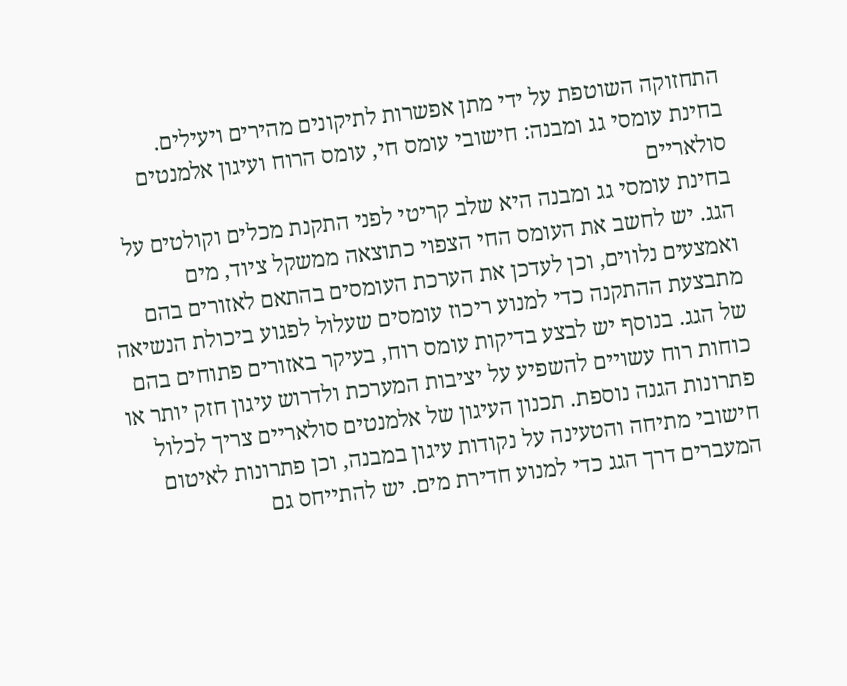התחזוקה השוטפת על ידי מתן אפשרות לתיקונים מהירים ויעילים.
בחינת עומסי גג ומבנה: חישובי עומס חי, עומס הרוח ועיגון אלמנטים סולאריים
בחינת עומסי גג ומבנה היא שלב קריטי לפני התקנת מכלים וקולטים על הגג. יש לחשב את העומס החי הצפוי כתוצאה ממשקל ציוד, מים ואמצעים נלווים, וכן לעדכן את הערכת העומסים בהתאם לאזורים בהם מתבצעת ההתקנה כדי למנוע ריכוז עומסים שעלול לפגוע ביכולת הנשיאה של הגג. בנוסף יש לבצע בדיקות עומס רוח, בעיקר באזורים פתוחים בהם כוחות רוח עשויים להשפיע על יציבות המערכת ולדרוש עיגון חזק יותר או פתרונות הגנה נוספת. תכנון העיגון של אלמנטים סולאריים צריך לכלול חישובי מתיחה והטעינה על נקודות עיגון במבנה, וכן פתרונות לאיטום המעברים דרך הגג כדי למנוע חדירת מים. יש להתייחס גם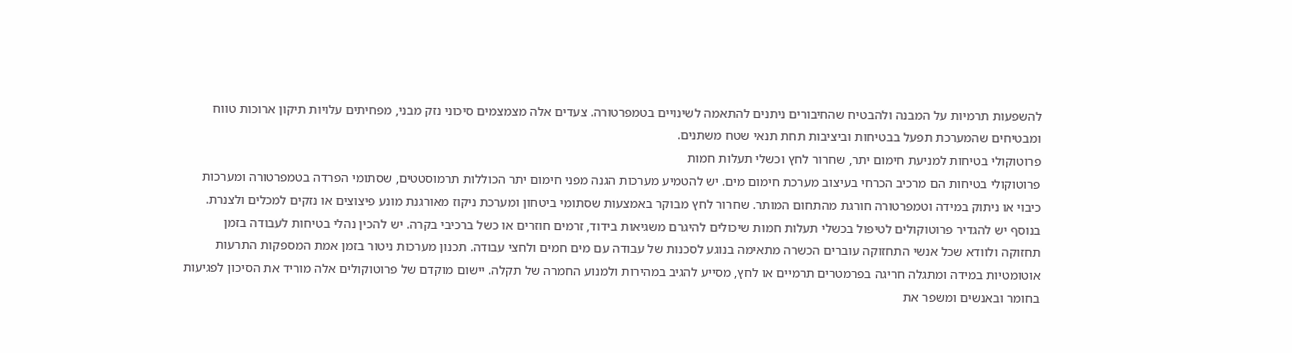להשפעות תרמיות על המבנה ולהבטיח שהחיבורים ניתנים להתאמה לשינויים בטמפרטורה. צעדים אלה מצמצמים סיכוני נזק מבני, מפחיתים עלויות תיקון ארוכות טווח ומבטיחים שהמערכת תפעל בבטיחות וביציבות תחת תנאי שטח משתנים.
פרוטוקולי בטיחות למניעת חימום יתר, שחרור לחץ וכשלי תעלות חמות
פרוטוקולי בטיחות הם מרכיב הכרחי בעיצוב מערכת חימום מים. יש להטמיע מערכות הגנה מפני חימום יתר הכוללות תרמוסטטים, שסתומי הפרדה בטמפרטורה ומערכות כיבוי או ניתוק במידה וטמפרטורה חורגת מהתחום המותר. שחרור לחץ מבוקר באמצעות שסתומי ביטחון ומערכת ניקוז מאורגנת מונע פיצוצים או נזקים למכלים ולצנרת. בנוסף יש להגדיר פרוטוקולים לטיפול בכשלי תעלות חמות שיכולים להיגרם משגיאות בידוד, זרמים חוזרים או כשל ברכיבי בקרה. יש להכין נהלי בטיחות לעבודה בזמן תחזוקה ולוודא שכל אנשי התחזוקה עוברים הכשרה מתאימה בנוגע לסכנות של עבודה עם מים חמים ולחצי עבודה. תכנון מערכות ניטור בזמן אמת המספקות התרעות אוטומטיות במידה ומתגלה חריגה בפרמטרים תרמיים או לחץ, מסייע להגיב במהירות ולמנוע החמרה של תקלה. יישום מוקדם של פרוטוקולים אלה מוריד את הסיכון לפגיעות בחומר ובאנשים ומשפר את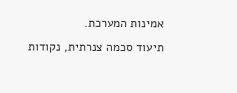אמינות המערכת.
תיעוד סכמה צנרתית, נקודות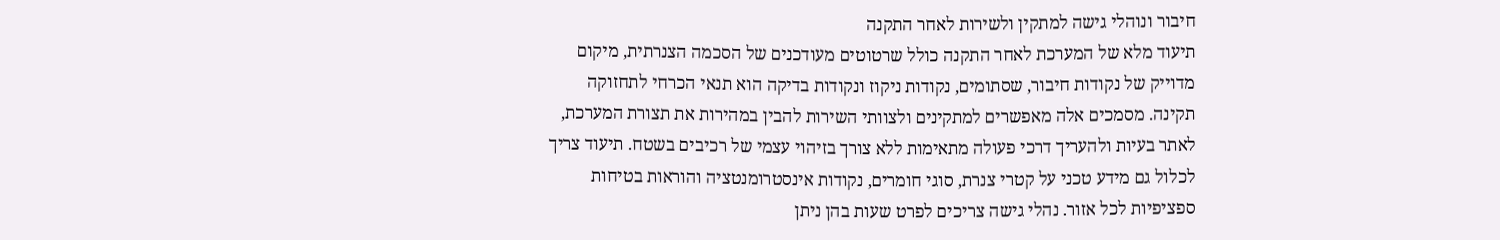חיבור ונוהלי גישה למתקין ולשירות לאחר התקנה
תיעוד מלא של המערכת לאחר התקנה כולל שרטוטים מעודכנים של הסכמה הצנרתית, מיקום מדוייק של נקודות חיבור, שסתומים, נקודות ניקוז ונקודות בדיקה הוא תנאי הכרחי לתחזוקה תקינה. מסמכים אלה מאפשרים למתקינים ולצוותי השירות להבין במהירות את תצורת המערכת, לאתר בעיות ולהעריך דרכי פעולה מתאימות ללא צורך בזיהוי עצמי של רכיבים בשטח. תיעוד צריך לכלול גם מידע טכני על קטרי צנרת, סוגי חומרים, נקודות אינסטרומנטציה והוראות בטיחות ספציפיות לכל אזור. נהלי גישה צריכים לפרט שעות בהן ניתן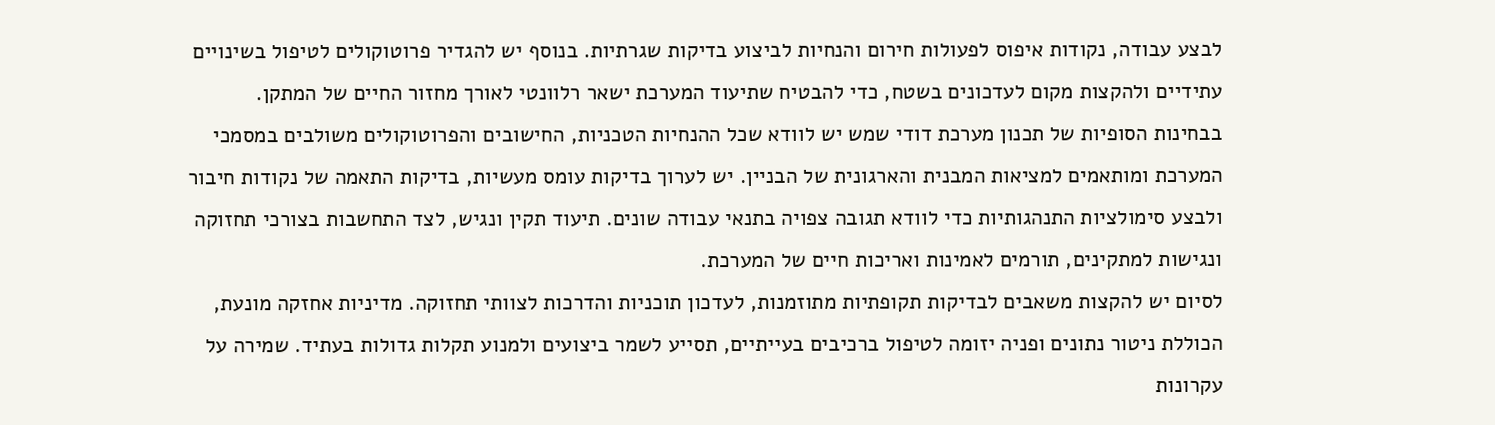לבצע עבודה, נקודות איפוס לפעולות חירום והנחיות לביצוע בדיקות שגרתיות. בנוסף יש להגדיר פרוטוקולים לטיפול בשינויים עתידיים ולהקצות מקום לעדכונים בשטח, כדי להבטיח שתיעוד המערכת ישאר רלוונטי לאורך מחזור החיים של המתקן.
בבחינות הסופיות של תכנון מערכת דודי שמש יש לוודא שכל ההנחיות הטכניות, החישובים והפרוטוקולים משולבים במסמכי המערכת ומותאמים למציאות המבנית והארגונית של הבניין. יש לערוך בדיקות עומס מעשיות, בדיקות התאמה של נקודות חיבור ולבצע סימולציות התנהגותיות כדי לוודא תגובה צפויה בתנאי עבודה שונים. תיעוד תקין ונגיש, לצד התחשבות בצורכי תחזוקה ונגישות למתקינים, תורמים לאמינות ואריכות חיים של המערכת.
לסיום יש להקצות משאבים לבדיקות תקופתיות מתוזמנות, לעדכון תוכניות והדרכות לצוותי תחזוקה. מדיניות אחזקה מונעת, הכוללת ניטור נתונים ופניה יזומה לטיפול ברכיבים בעייתיים, תסייע לשמר ביצועים ולמנוע תקלות גדולות בעתיד. שמירה על עקרונות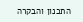התכנון והבקרה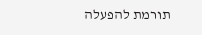תורמת להפעלה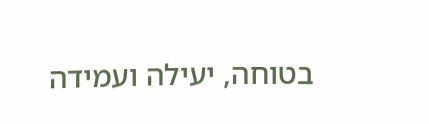בטוחה, יעילה ועמידה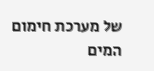של מערכת חימום המים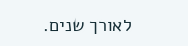לאורך שנים.